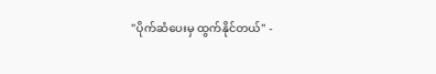"ပိုက်ဆံပေးမှ ထွက်နိုင်တယ်" -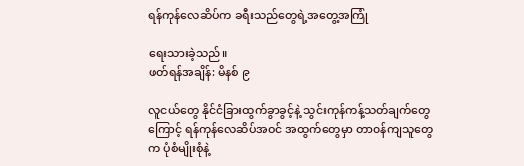ရန်ကုန်လေဆိပ်က ခရီးသည်တွေရဲ့အတွေ့အကြုံ

ရေးသားခဲ့သည်။
ဖတ်ရန်အချိန်: မိနစ် ၉

လူငယ်တွေ နိုင်ငံခြားထွက်ခွာခွင့်နဲ့ သွင်းကုန်ကန့်သတ်ချက်တွေကြောင့် ရန်ကုန်လေဆိပ်အဝင် အထွက်တွေမှာ တာ၀န်ကျသူတွေက ပုံစံမျိုးစုံနဲ့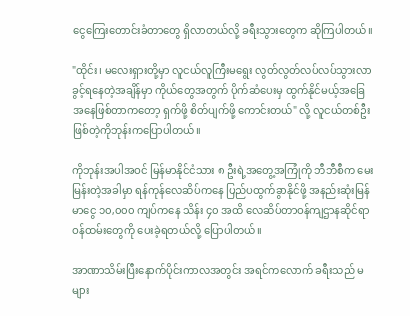ငွေကြေးတောင်းခံတာတွေ ရှိလာတယ်လို့ ခရီးသွားတွေက ဆိုကြပါတယ်။

"ထိုင်း၊ မလေးရှားတို့မှာ လူငယ်လူကြီးမရွေး လွတ်လွတ်လပ်လပ်သွားလာခွင့်ရနေတဲ့အချိန်မှာ ကိုယ်တွေအတွက် ပိုက်ဆံပေးမှ ထွက်နိုင်မယ့်အခြေအနေဖြစ်တာကတော့ ရှက်ဖို့ စိတ်ပျက်ဖို့ ကောင်းတယ်" လို့ လူငယ်တစ်ဦးဖြစ်တဲ့ကိုဘုန်းကပြောပါတယ်။

ကိုဘုန်းအပါအဝင် မြန်မာနိုင်ငံသား ၈ ဦးရဲ့အတွေ့အကြုံကို ဘီဘီစီက မေးမြန်းတဲ့အခါမှာ ရန်ကုန်လေဆိပ်ကနေ ပြည်ပထွက်ခွာနိုင်ဖို့ အနည်းဆုံးမြန်မာငွေ ၁၀,၀၀၀ ကျပ်ကနေ သိန်း ၄၀ အထိ လေဆိပ်တာဝန်ကျဌာနဆိုင်ရာဝန်ထမ်းတွေကို ပေးခဲ့ရတယ်လို့ ပြောပါတယ်။

အာဏာသိမ်းပြီးနောက်ပိုင်းကာလအတွင်း အရင်ကလောက် ခရီးသည် မများ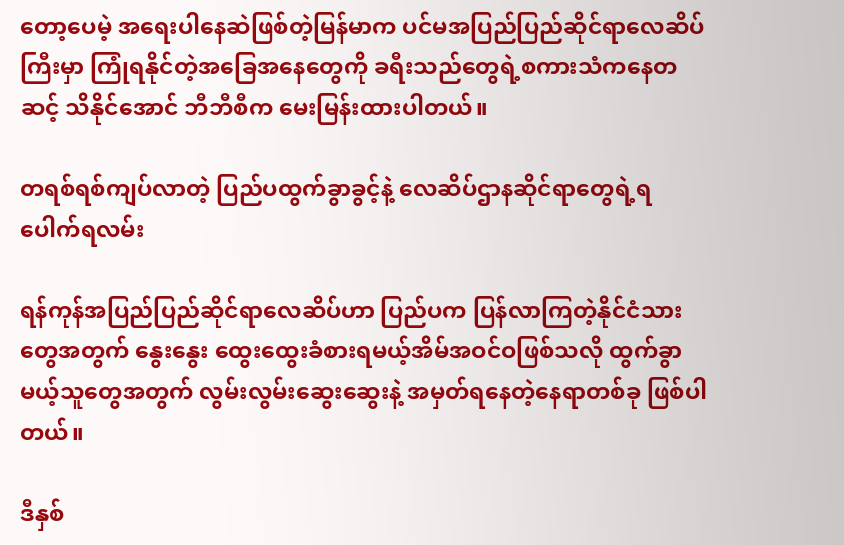တော့ပေမဲ့ အရေးပါနေဆဲဖြစ်တဲ့မြန်မာက ပင်မအပြည်ပြည်ဆိုင်ရာလေဆိပ်ကြီးမှာ ကြုံရနိုင်တဲ့အခြေအနေတွေကို ခရီးသည်တွေရဲ့စကားသံကနေတဆင့် သိနိုင်အောင် ဘီဘီစီက မေးမြန်းထားပါတယ်။

တရစ်ရစ်ကျပ်လာတဲ့ ပြည်ပထွက်ခွာခွင့်နဲ့ လေဆိပ်ဌာနဆိုင်ရာတွေရဲ့ရပေါက်ရလမ်း

ရန်ကုန်အပြည်ပြည်ဆိုင်ရာလေဆိပ်ဟာ ပြည်ပက ပြန်လာကြတဲ့နိုင်ငံသားတွေအတွက် နွေးနွေး ထွေးထွေးခံစားရမယ့်အိမ်အဝင်ဝဖြစ်သလို ထွက်ခွာမယ့်သူတွေအတွက် လွမ်းလွမ်းဆွေးဆွေးနဲ့ အမှတ်ရနေတဲ့နေရာတစ်ခု ဖြစ်ပါတယ်။

ဒီနှစ်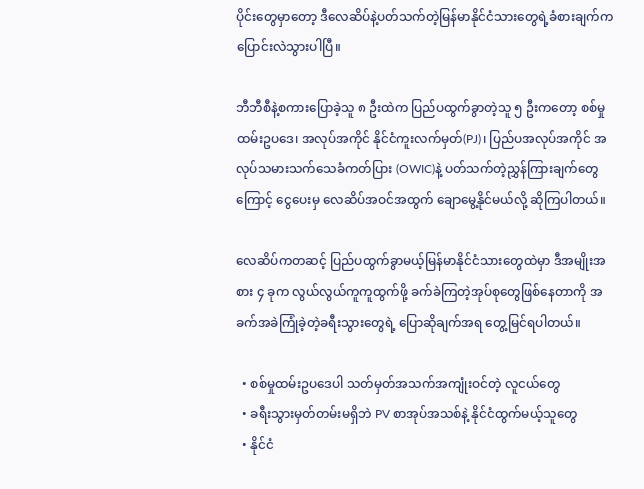ပိုင်းတွေမှာတော့ ဒီလေဆိပ်နဲ့ပတ်သက်တဲ့မြန်မာနိုင်ငံသားတွေရဲ့ခံစားချက်က ပြောင်းလဲသွားပါပြီ။

ဘီဘီစီနဲ့စကားပြောခဲ့သူ ၈ ဦးထဲက ပြည်ပထွက်ခွာတဲ့သူ ၅ ဦးကတော့ စစ်မှုထမ်းဥပဒေ၊ အလုပ်အကိုင် နိုင်ငံကူးလက်မှတ်(PJ)၊ ပြည်ပအလုပ်အကိုင် အလုပ်သမားသက်သေခံကတ်ပြား (OWIC)နဲ့ ပတ်သက်တဲ့ညွှန်ကြားချက်တွေကြောင့် ငွေပေးမှ လေဆိပ်အဝင်အထွက် ချောမွေ့နိုင်မယ်လို့ ဆိုကြပါတယ်။

လေဆိပ်ကတဆင့် ပြည်ပထွက်ခွာမယ့်မြန်မာနိုင်ငံသားတွေထဲမှာ ဒီအမျိုးအစား ၄ ခုက လွယ်လွယ်ကူကူထွက်ဖို့ ခက်ခဲကြတဲ့အုပ်စုတွေဖြစ်နေတာကို အခက်အခဲကြုံခဲ့တဲ့ခရီးသွားတွေရဲ့ ပြောဆိုချက်အရ တွေ့မြင်ရပါတယ်။

  • စစ်မှုထမ်းဥပဒေပါ သတ်မှတ်အသက်အကျုံးဝင်တဲ့ လူငယ်တွေ
  • ခရီးသွားမှတ်တမ်းမရှိဘဲ PV စာအုပ်အသစ်နဲ့ နိုင်ငံထွက်မယ့်သူတွေ
  • နိုင်ငံ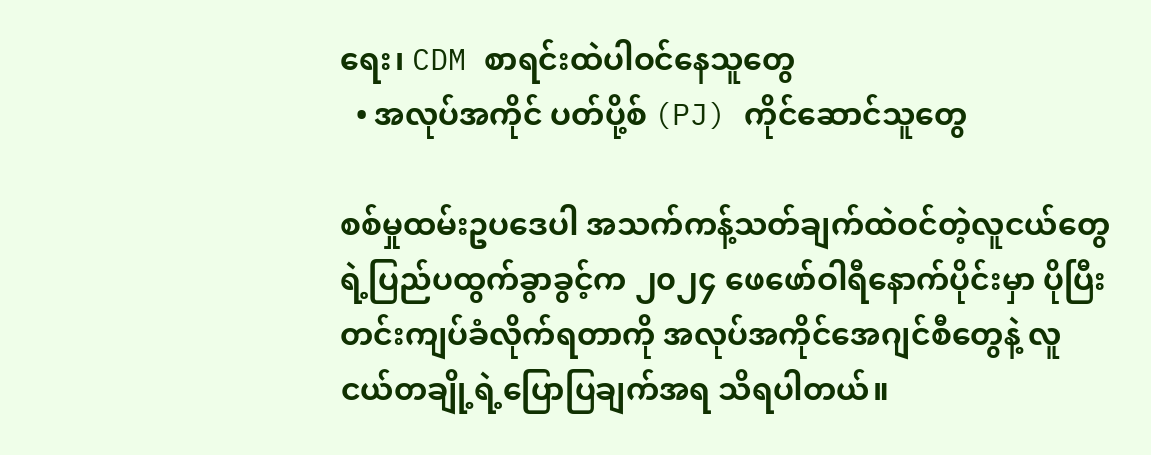ရေး၊ CDM စာရင်းထဲပါဝင်နေသူတွေ
  • အလုပ်အကိုင် ပတ်ပို့စ် (PJ) ကိုင်ဆောင်သူတွေ

စစ်မှုထမ်းဥပဒေပါ အသက်ကန့်သတ်ချက်ထဲဝင်တဲ့လူငယ်တွေရဲ့ပြည်ပထွက်ခွာခွင့်က ၂၀၂၄ ဖေဖော်ဝါရီနောက်ပိုင်းမှာ ပိုပြီး တင်းကျပ်ခံလိုက်ရတာကို အလုပ်အကိုင်အေဂျင်စီတွေနဲ့ လူငယ်တချို့ရဲ့ပြောပြချက်အရ သိရပါတယ်။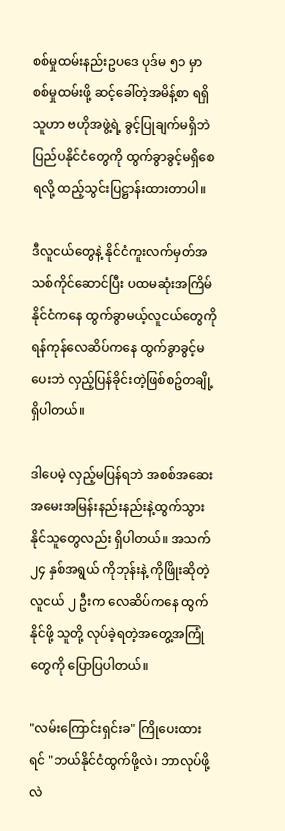စစ်မှုထမ်းနည်းဥပဒေ ပုဒ်မ ၅၁ မှာ စစ်မှုထမ်းဖို့ ဆင့်ခေါ်တဲ့အမိန့်စာ ရရှိသူဟာ ဗဟိုအဖွဲ့ရဲ့ ခွင့်ပြုချက်မရှိဘဲ ပြည်ပနိုင်ငံတွေကို ထွက်ခွာခွင့်မရှိစေရလို့ ထည့်သွင်းပြဋ္ဌာန်းထားတာပါ။

ဒီလူငယ်တွေနဲ့ နိုင်ငံကူးလက်မှတ်အသစ်ကိုင်ဆောင်ပြီး ပထမဆုံးအကြိမ် နိုင်ငံကနေ ထွက်ခွာမယ့်လူငယ်တွေကို ရန်ကုန်လေဆိပ်ကနေ ထွက်ခွာခွင့်မပေးဘဲ လှည့်ပြန်ခိုင်းတဲ့ဖြစ်စဥ်တချို့ရှိပါတယ်။

ဒါပေမဲ့ လှည့်မပြန်ရဘဲ အစစ်အဆေး အမေးအမြန်းနည်းနည်းနဲ့ထွက်သွားနိုင်သူတွေလည်း ရှိပါတယ်။ အသက် ၂၄ နှစ်အရွယ် ကိုဘုန်းနဲ့ ကိုဖြိုးဆိုတဲ့လူငယ် ၂ ဦးက လေဆိပ်ကနေ ထွက်နိုင်ဖို့ သူတို့ လုပ်ခဲ့ရတဲ့အတွေ့အကြုံတွေကို ပြောပြပါတယ်။

"လမ်းကြောင်းရှင်းခ" ကြိုပေးထားရင် "ဘယ်နိုင်ငံထွက်ဖို့လဲ၊ ဘာလုပ်ဖို့လဲ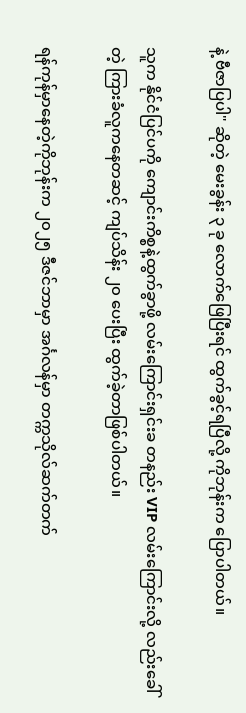နဲ့ ဗီဇာပြပါ" ဆိုတဲ့ မေးခွန်း ၃ ခု လောက်ဖြေပြီးရင် ထွက်ခွင့်ရပြီလို့ ကိုဘုန်းက ပြောပါတယ်။

သူက နိုင်ငံပြင်ပကို ကျောင်းကိစ္စနဲ့ထွက်ခွာဖို့ လမ်းကြောင်းရှင်းခ တနည်း VIP လမ်းကြောင်းလို့ လည်းခေါ်တဲ့ ကြားခံလူကနေတဆင့် ကျပ်သိန်း ၂၀ ပေးပြီး ထွက်ခဲ့တာဖြစ်ပါတယ်။

ရန်ကုန်မှာနေတဲ့ကိုဘုန်းက ၂၀၂၅ ဒီဇင်ဘာမှာ အင်္ဂလန်မှာ တက္ကသိုလ်ဆက်တက်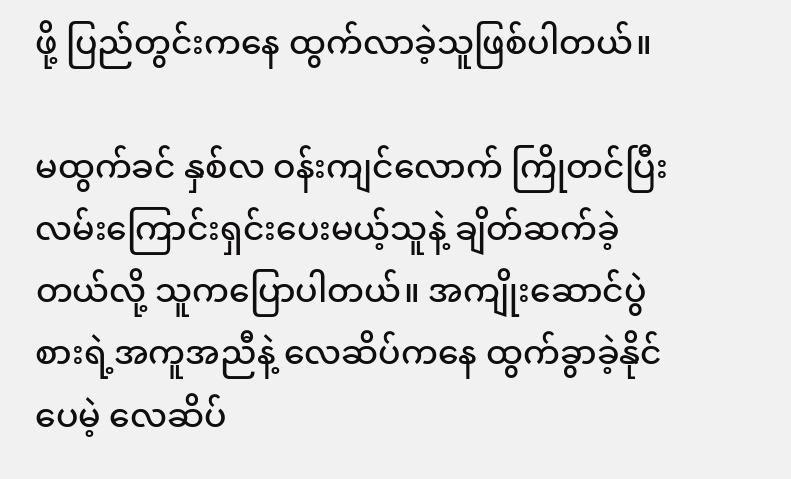ဖို့ ပြည်တွင်းကနေ ထွက်လာခဲ့သူဖြစ်ပါတယ်။

မထွက်ခင် နှစ်လ ဝန်းကျင်လောက် ကြိုတင်ပြီး လမ်းကြောင်းရှင်းပေးမယ့်သူနဲ့ ချိတ်ဆက်ခဲ့တယ်လို့ သူကပြောပါတယ်။ အကျိုးဆောင်ပွဲစားရဲ့အကူအညီနဲ့ လေဆိပ်ကနေ ထွက်ခွာခဲ့နိုင်ပေမဲ့ လေဆိပ်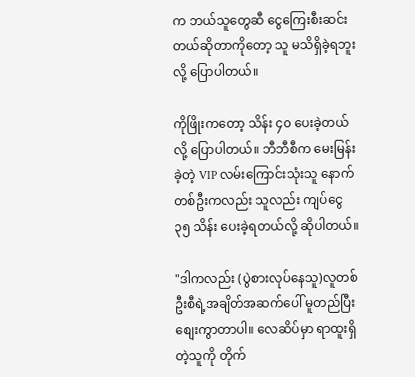က ဘယ်သူတွေဆီ ငွေကြေးစီးဆင်းတယ်ဆိုတာကိုတော့ သူ မသိရှိခဲ့ရဘူးလို့ ပြောပါတယ်။

ကိုဖြိုးကတော့ သိန်း ၄၀ ပေးခဲ့တယ်လို့ ပြောပါတယ်။ ဘီဘီစီက မေးမြန်းခဲ့တဲ့ VIP လမ်းကြောင်းသုံးသူ နောက်တစ်ဦးကလည်း သူလည်း ကျပ်ငွေ ၃၅ သိန်း ပေးခဲ့ရတယ်လို့ ဆိုပါတယ်။

"ဒါကလည်း (ပွဲစားလုပ်နေသူ)လူတစ်ဦးစီရဲ့အချိတ်အဆက်ပေါ် မူတည်ပြီး စျေးကွာတာပါ။ လေဆိပ်မှာ ရာထူးရှိတဲ့သူကို တိုက်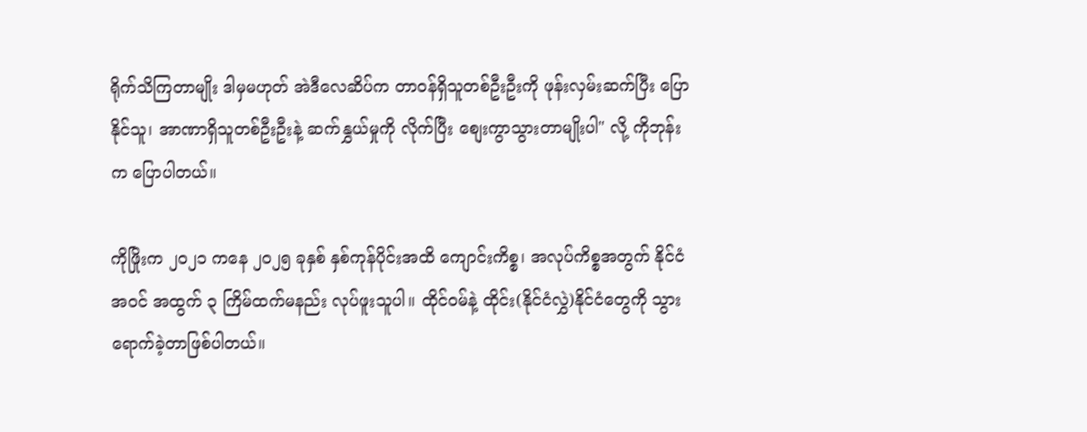ရိုက်သိကြတာမျိုး ဒါမှမဟုတ် အဲဒီလေဆိပ်က တာဝန်ရှိသူတစ်ဦးဦးကို ဖုန်းလှမ်းဆက်ပြီး ပြောနိုင်သူ၊ အာဏာရှိသူတစ်ဦးဦးနဲ့ ဆက်နွှယ်မှုကို လိုက်ပြီး စျေးကွာသွားတာမျိုးပါ" လို့ ကိုဘုန်းက ပြောပါတယ်။

ကိုဖြိုးက ၂၀၂၁ ကနေ ၂၀၂၅ ခုနှစ် နှစ်ကုန်ပိုင်းအထိ ကျောင်းကိစ္စ၊ အလုပ်ကိစ္စအတွက် နိုင်ငံ အဝင် အထွက် ၃ ကြိမ်ထက်မနည်း လုပ်ဖူးသူပါ။ ထိုင်ဝမ်နဲ့ ထိုင်း(နိုင်ငံလွှဲ)နိုင်ငံတွေကို သွားရောက်ခဲ့တာဖြစ်ပါတယ်။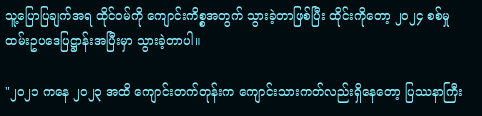သူ့ပြောပြချက်အရ ထိုင်ဝမ်ကို ကျောင်းကိစ္စအတွက် သွားခဲ့တာဖြစ်ပြီး ထိုင်းကိုတော့ ၂၀၂၄ စစ်မှုထမ်းဥပဒေပြဋ္ဌာန်းအပြီးမှာ သွားခဲ့တာပါ။

"၂၀၂၁ ကနေ ၂၀၂၃ အထိ ကျောင်းတက်တုန်းက ကျောင်းသားကတ်လည်းရှိနေတော့ ပြဿနာကြီး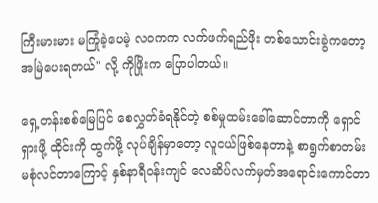ကြီးမားမား မကြုံခဲ့ပေမဲ့ လဝကက လက်ဖက်ရည်ဖိုး တစ်သောင်းခွဲကတော့ အမြဲပေးရတယ်" လို့ ကိုဖြိုးက ပြောပါတယ်။

ရှေ့တန်းစစ်မြေပြင် စေလွှတ်ခံရနိုင်တဲ့ စစ်မှုထမ်းခေါ်ဆောင်တာကို ရှောင်ရှားဖို့ ထိုင်းကို ထွက်ဖို့ လုပ်ချိန်မှာတော့ လူငယ်ဖြစ်နေတာနဲ့ စာရွက်စာတမ်း မစုံလင်တာကြောင့် နှစ်နာရီဝန်းကျင် လေဆိပ်လက်မှတ်အရောင်းကောင်တာ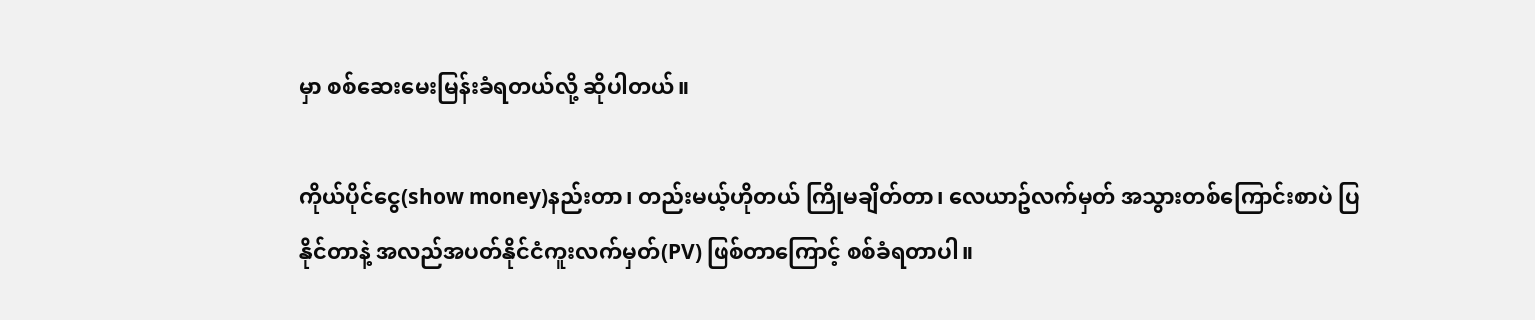မှာ စစ်ဆေးမေးမြန်းခံရတယ်လို့ ဆိုပါတယ်။

ကိုယ်ပိုင်ငွေ(show money)နည်းတာ၊ တည်းမယ့်ဟိုတယ် ကြိုမချိတ်တာ၊ လေယာဥ်လက်မှတ် အသွားတစ်ကြောင်းစာပဲ ပြနိုင်တာနဲ့ အလည်အပတ်နိုင်ငံကူးလက်မှတ်(PV) ဖြစ်တာကြောင့် စစ်ခံရတာပါ။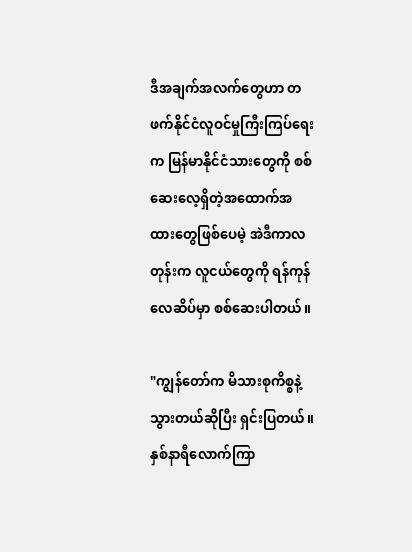ဒီအချက်အလက်တွေဟာ တဖက်နိုင်ငံလူဝင်မှုကြီးကြပ်ရေးက မြန်မာနိုင်ငံသားတွေကို စစ်ဆေးလေ့ရှိတဲ့အထောက်အထားတွေဖြစ်ပေမဲ့ အဲဒီကာလတုန်းက လူငယ်တွေကို ရန်ကုန်လေဆိပ်မှာ စစ်ဆေးပါတယ်။

"ကျွန်တော်က မိသားစုကိစ္စနဲ့ သွားတယ်ဆိုပြီး ရှင်းပြတယ်။ နှစ်နာရီလောက်ကြာ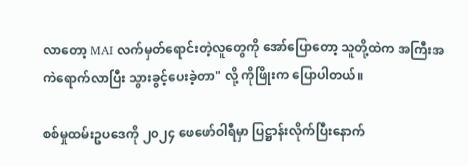လာတော့ MAI လက်မှတ်ရောင်းတဲ့လူတွေကို အော်ပြောတော့ သူတို့ထဲက အကြီးအကဲရောက်လာပြီး သွားခွင့်ပေးခဲ့တာ" လို့ ကိုဖြိုးက ပြောပါတယ်။

စစ်မှုထမ်းဥပဒေကို ၂၀၂၄ ဖေဖော်ဝါရီမှာ ပြဋ္ဌာန်းလိုက်ပြီးနောက်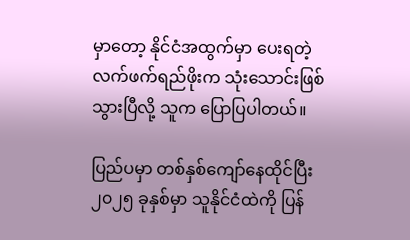မှာတော့ နိုင်ငံအထွက်မှာ ပေးရတဲ့ လက်ဖက်ရည်ဖိုးက သုံးသောင်းဖြစ်သွားပြီလို့ သူက ပြောပြပါတယ်။

ပြည်ပမှာ တစ်နှစ်ကျော်နေထိုင်ပြီး ၂၀၂၅ ခုနှစ်မှာ သူနိုင်ငံထဲကို ပြန်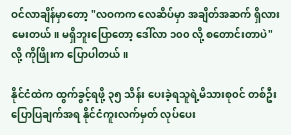ဝင်လာချိန်မှာတော့ "လဝကက လေဆိပ်မှာ အချိတ်အဆက် ရှိလား မေးတယ်။ မရှိဘူးပြောတော့ ဒေါ်လာ ၁၀၀ လို့ စတောင်းတာပဲ" လို့ ကိုဖြိုးက ပြောပါတယ်။

နိုင်ငံထဲက ထွက်ခွင့်ရဖို့ ၃၅ သိန်း ပေးခဲ့ရသူရဲ့မိသားစု၀င် တစ်ဦးပြောပြချက်အရ နိုင်ငံကူးလက်မှတ် လုပ်ပေး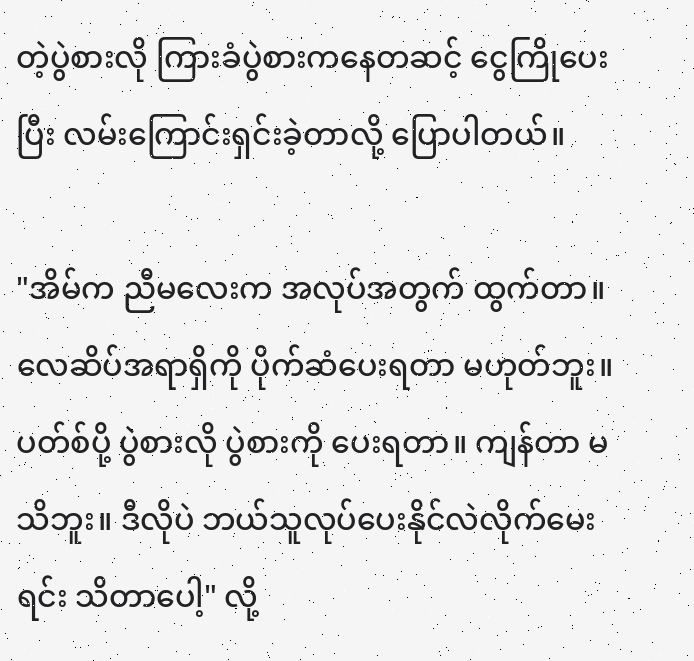တဲ့ပွဲစားလို ကြားခံပွဲစားကနေတဆင့် ငွေကြိုပေးပြီး လမ်းကြောင်းရှင်းခဲ့တာလို့ ပြောပါတယ်။

"အိမ်က ညီမလေးက အလုပ်အတွက် ထွက်တာ။ လေဆိပ်အရာရှိကို ပိုက်ဆံပေးရတာ မဟုတ်ဘူး။ ပတ်စ်ပို့ ပွဲစားလို ပွဲစားကို ပေးရတာ။ ကျန်တာ မသိဘူး။ ဒီလိုပဲ ဘယ်သူလုပ်ပေးနိုင်လဲလိုက်မေးရင်း သိတာပေါ့" လို့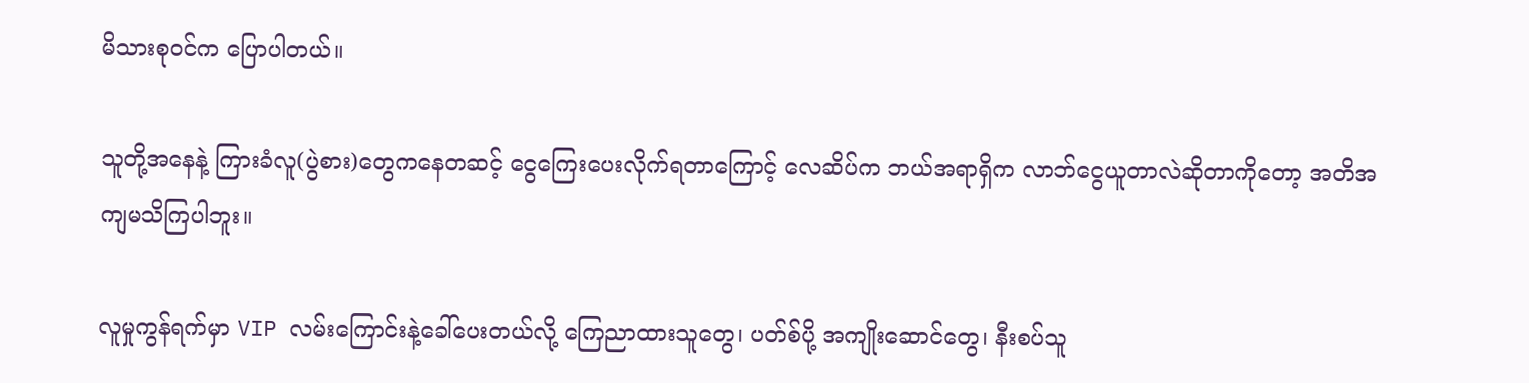မိသားစုဝင်က ပြောပါတယ်။

သူတို့အနေနဲ့ ကြားခံလူ(ပွဲစား)တွေကနေတဆင့် ငွေကြေးပေးလိုက်ရတာကြောင့် လေဆိပ်က ဘယ်အရာရှိက လာဘ်ငွေယူတာလဲဆိုတာကိုတော့ အတိအကျမသိကြပါဘူး။

လူမှုကွန်ရက်မှာ VIP လမ်းကြောင်းနဲ့ခေါ်ပေးတယ်လို့ ကြေညာထားသူတွေ၊ ပတ်စ်ပို့ အကျိုးဆောင်တွေ၊ နီးစပ်သူ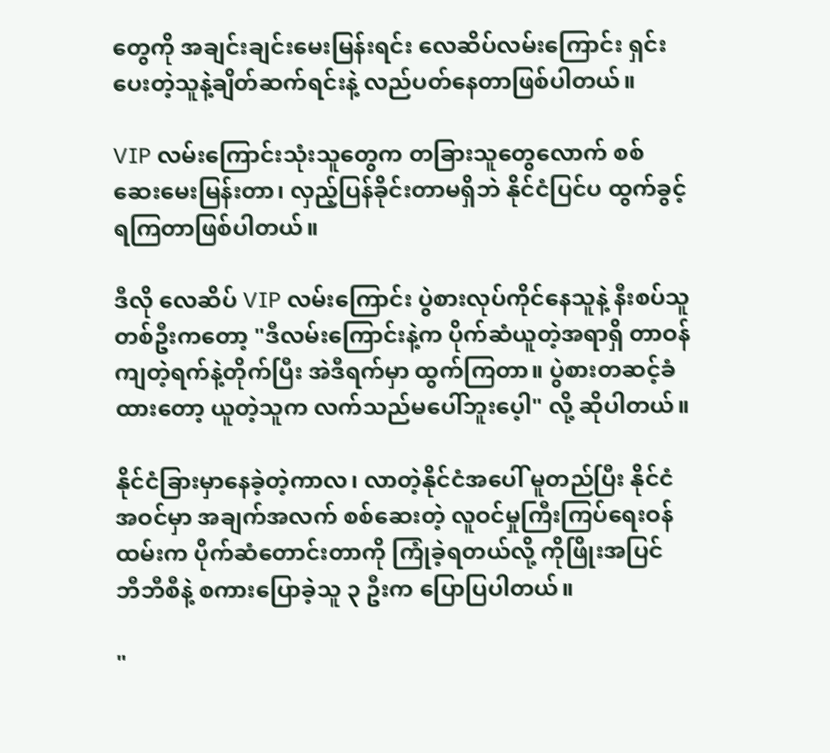တွေကို အချင်းချင်းမေးမြန်းရင်း လေဆိပ်လမ်းကြောင်း ရှင်းပေးတဲ့သူနဲ့ချိတ်ဆက်ရင်းနဲ့ လည်ပတ်နေတာဖြစ်ပါတယ်။

VIP လမ်းကြောင်းသုံးသူတွေက တခြားသူတွေလောက် စစ်ဆေးမေးမြန်းတာ၊ လှည့်ပြန်ခိုင်းတာမရှိဘဲ နိုင်ငံပြင်ပ ထွက်ခွင့်ရကြတာဖြစ်ပါတယ်။

ဒီလို လေဆိပ် VIP လမ်းကြောင်း ပွဲစားလုပ်ကိုင်နေသူနဲ့ နီးစပ်သူတစ်ဦးက‌တော့ "ဒီလမ်းကြောင်းနဲ့က ပိုက်ဆံယူတဲ့အရာရှိ တာဝန်ကျတဲ့ရက်နဲ့တိုက်ပြီး အဲဒီရက်မှာ ထွက်ကြတာ။ ပွဲစားတဆင့်ခံ ထားတော့ ယူတဲ့သူက လက်သည်မပေါ်ဘူးပေ့ါ" လို့ ဆိုပါတယ်။

နိုင်ငံခြားမှာနေခဲ့တဲ့ကာလ၊ လာတဲ့နိုင်ငံအပေါ် မူတည်ပြီး နိုင်ငံအဝင်မှာ အချက်အလက် စစ်ဆေးတဲ့ လူဝင်မှုကြီးကြပ်ရေးဝန်ထမ်းက ပိုက်ဆံတောင်းတာကို ကြုံခဲ့ရတယ်လို့ ကိုဖြိုးအပြင် ဘီဘီစီနဲ့ စကားပြောခဲ့သူ ၃ ဦးက ပြောပြပါတယ်။

"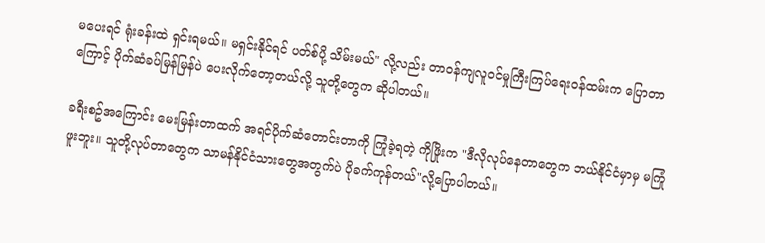မပေးရင် ရုံးခန်းထဲ ရှင်းရမယ်။ မရှင်းနိုင်ရင် ပတ်စ်ပို့ သိမ်းမယ်" လို့လည်း တာဝန်ကျလူဝင်မှုကြီးကြပ်ရေးဝန်ထမ်းက ပြောတာကြောင့် ပိုက်ဆံခပ်မြန်မြန်ပဲ ပေးလိုက်တော့တယ်လို့ သူတို့တွေက ဆိုပါတယ်။

ခရီးစဥ်အကြောင်း မေးမြန်းတာထက် အရင်ပိုက်ဆံတောင်းတာကို ကြုံခဲ့ရတဲ့ ကိုဖြိုးက "ဒီလိုလုပ်နေတာတွေက ဘယ်နိုင်ငံမှာမှ မကြုံဖူးဘူး။ သူတို့လုပ်တာတွေက သာမန်နိုင်ငံသားတွေအတွက်ပဲ ပိုခက်ကုန်တယ်"လို့ပြောပါတယ်။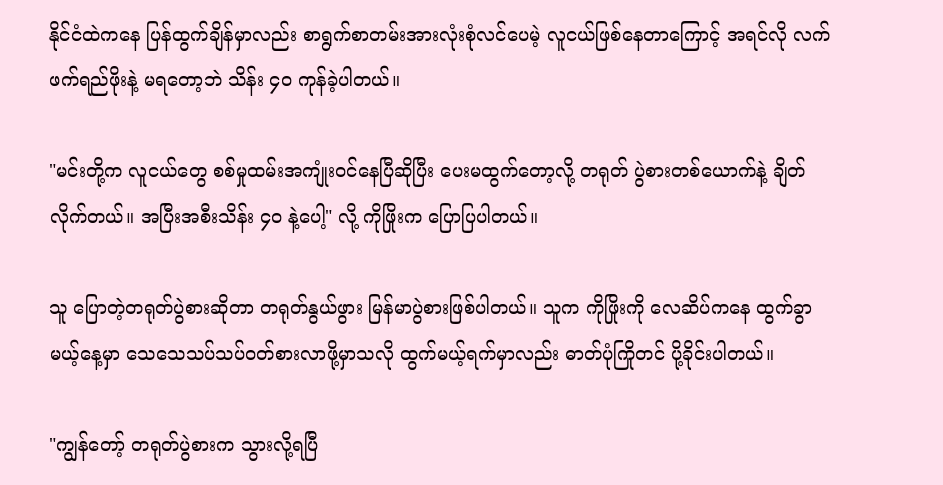နိုင်ငံထဲကနေ ပြန်ထွက်ချိန်မှာလည်း စာရွက်စာတမ်းအားလုံးစုံလင်ပေမဲ့ လူငယ်ဖြစ်နေတာကြောင့် အရင်လို လက်ဖက်ရည်ဖိုးနဲ့ မရတော့ဘဲ သိန်း ၄၀ ကုန်ခဲ့ပါတယ်။

"မင်းတို့က လူငယ်တွေ စစ်မှုထမ်းအကျုံးဝင်နေပြီဆိုပြီး ပေးမထွက်တော့လို့ တရုတ် ပွဲစားတစ်ယောက်နဲ့ ချိတ်လိုက်တယ်။ အပြီးအစီးသိန်း ၄၀ နဲ့ပေါ့" လို့ ကိုဖြိုးက ပြောပြပါတယ်။

သူ ပြောတဲ့တရုတ်ပွဲစားဆိုတာ တရုတ်နွယ်ဖွား မြန်မာပွဲစားဖြစ်ပါတယ်။ သူက ကိုဖြိုးကို လေဆိပ်ကနေ ထွက်ခွာမယ့်နေ့မှာ သေသေသပ်သပ်ဝတ်စားလာဖို့မှာသလို ထွက်မယ့်ရက်မှာလည်း ဓာတ်ပုံကြိုတင် ပို့ခိုင်းပါတယ်။

"ကျွန်တော့် တရုတ်ပွဲစားက သွားလို့ရပြီ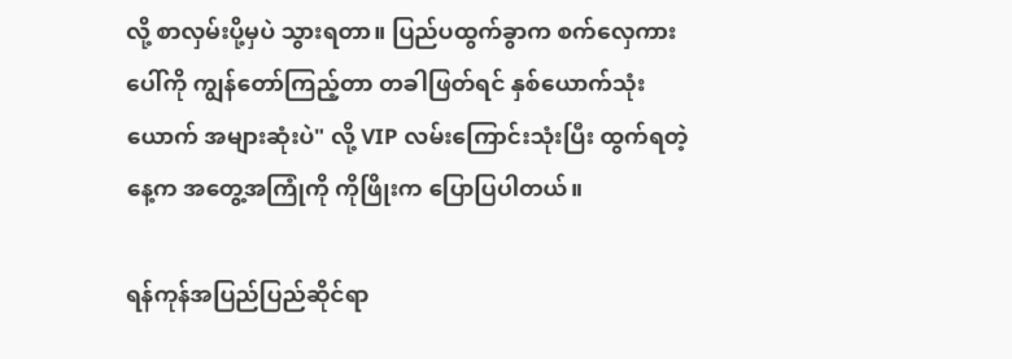လို့ စာလှမ်းပို့မှပဲ သွားရတာ။ ပြည်ပထွက်ခွာက စက်လှေကားပေါ်ကို ကျွန်တော်ကြည့်တာ တခါဖြတ်ရင် နှစ်ယောက်သုံးယောက် အများဆုံးပဲ" လို့ VIP လမ်းကြောင်းသုံးပြီး ထွက်ရတဲ့နေ့က အတွေ့အကြုံကို ကိုဖြိုးက ပြောပြပါတယ်။

ရန်ကုန်အပြည်ပြည်ဆိုင်ရာ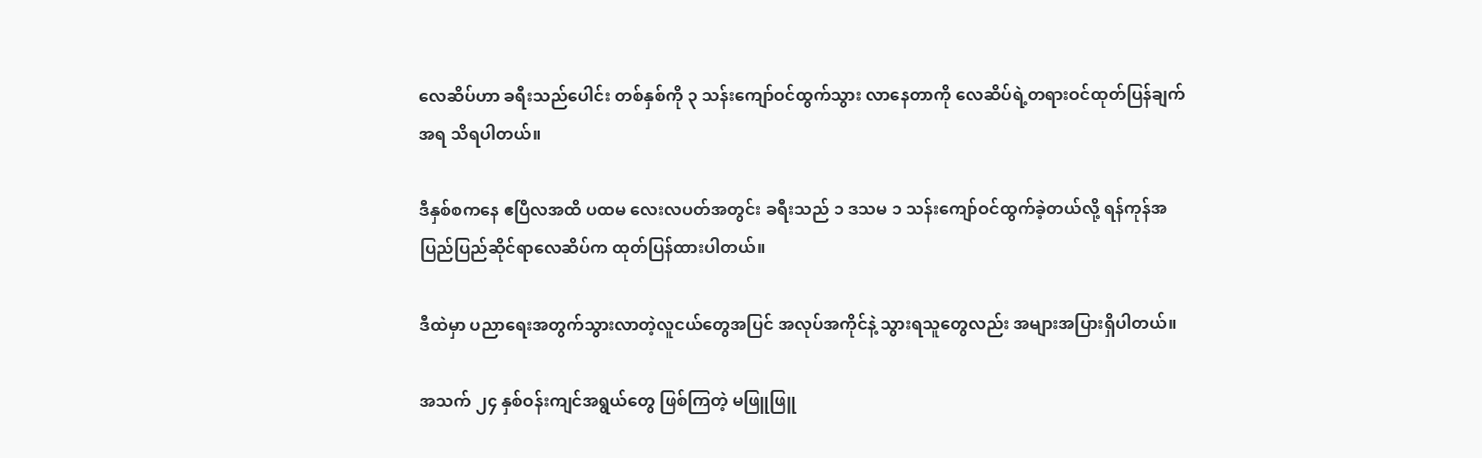လေဆိပ်ဟာ ခရီးသည်ပေါင်း တစ်နှစ်ကို ၃ သန်းကျော်ဝင်ထွက်သွား လာနေတာကို လေဆိပ်ရဲ့တရားဝင်ထုတ်ပြန်ချက်အရ သိရပါတယ်။

ဒီနှစ်စကနေ ဧပြီလအထိ ပထမ လေးလပတ်အတွင်း ခရီးသည် ၁ ဒသမ ၁ သန်းကျော်ဝင်ထွက်ခဲ့တယ်လို့ ရန်ကုန်အပြည်ပြည်ဆိုင်ရာလေဆိပ်က ထုတ်ပြန်ထားပါတယ်။

ဒီထဲမှာ ပညာရေးအတွက်သွားလာတဲ့လူငယ်တွေအပြင် အလုပ်အကိုင်နဲ့ သွားရသူတွေလည်း အများအပြားရှိပါတယ်။

အသက် ၂၄ နှစ်ဝန်းကျင်အရွယ်တွေ ဖြစ်ကြတဲ့ မဖြူဖြူ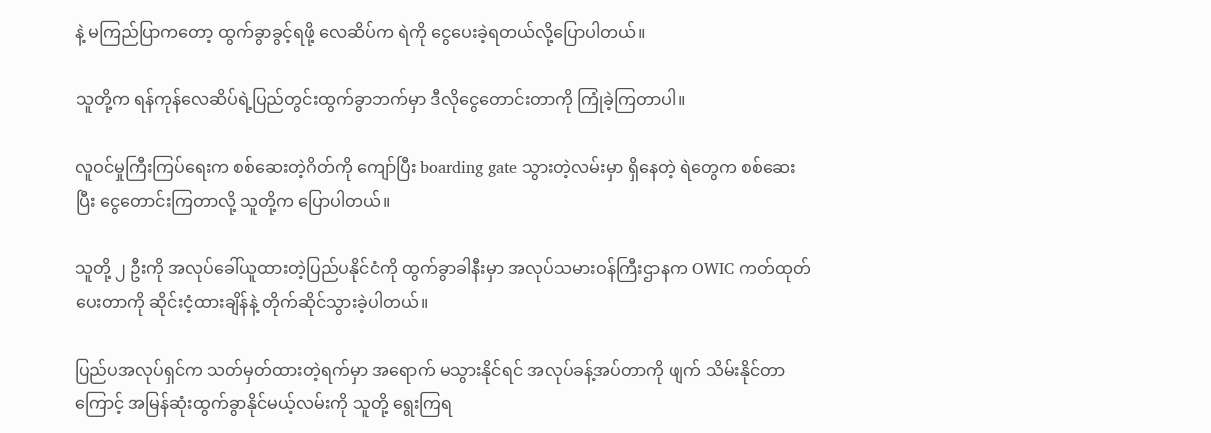နဲ့ မကြည်ပြာကတော့ ထွက်ခွာခွင့်ရဖို့ လေဆိပ်က ရဲကို ငွေပေးခဲ့ရတယ်လို့ပြောပါတယ်။

သူတို့က ရန်ကုန်လေဆိပ်ရဲ့ပြည်တွင်းထွက်ခွာဘက်မှာ ဒီလိုငွေတောင်းတာကို ကြုံခဲ့ကြတာပါ။

လူဝင်မှုကြီးကြပ်ရေးက စစ်ဆေးတဲ့ဂိတ်ကို ကျော်ပြီး boarding gate သွားတဲ့လမ်းမှာ ရှိနေတဲ့ ရဲတွေက စစ်ဆေးပြီး ငွေတောင်းကြတာလို့ သူတို့က ပြောပါတယ်။

သူတို့ ၂ ဦးကို အလုပ်ခေါ်ယူထားတဲ့ပြည်ပနိုင်ငံကို ထွက်ခွာခါနီးမှာ အလုပ်သမားဝန်ကြီးဌာနက OWIC ကတ်ထုတ်ပေးတာကို ဆိုင်းငံ့ထားချိန်နဲ့ တိုက်ဆိုင်သွားခဲ့ပါတယ်။

ပြည်ပအလုပ်ရှင်က သတ်မှတ်ထားတဲ့ရက်မှာ အရောက် မသွားနိုင်ရင် အလုပ်ခန့်အပ်တာကို ဖျက် သိမ်းနိုင်တာကြောင့် အမြန်ဆုံးထွက်ခွာနိုင်မယ့်လမ်းကို သူတို့ ရွေးကြရ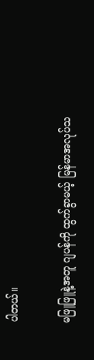ပါတယ်။

မဖြူဖြူနဲ့အတူ ဂျပန်ကို ထွက်ခွာမယ့် မြန်မာအလုပ်သ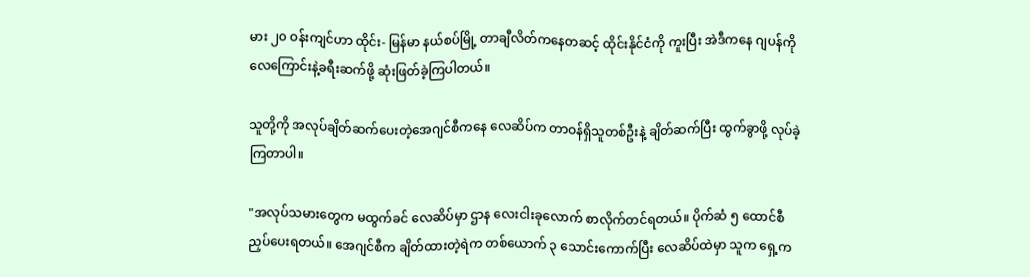မား ၂၀ ဝန်းကျင်ဟာ ထိုင်း- မြန်မာ နယ်စပ်မြို့ တာချီလိတ်ကနေတဆင့် ထိုင်းနိုင်ငံကို ကူးပြီး အဲဒီက‌နေ ဂျပန်ကို လေကြောင်းနဲ့ခရီးဆက်ဖို့ ဆုံးဖြတ်ခဲ့ကြပါတယ်။

သူတို့ကို အလုပ်ချိတ်ဆက်ပေးတဲ့အေဂျင်စီကနေ လေဆိပ်က တာဝန်ရှိသူတစ်ဦးနဲ့ ချိတ်ဆက်ပြီး ထွက်ခွာဖို့ လုပ်ခဲ့ကြတာပါ။

"အလုပ်သမားတွေက မထွက်ခင် လေဆိပ်မှာ ဌာန လေးငါးခုလောက် စာလိုက်တင်ရတယ်။ ပိုက်ဆံ ၅ ထောင်စီ ညှပ်ပေးရတယ်။ အေဂျင်စီက ချိတ်ထားတဲ့ရဲက တစ်ယောက် ၃ သောင်းကောက်ပြီး လေဆိပ်ထဲမှာ သူက ရှေ့က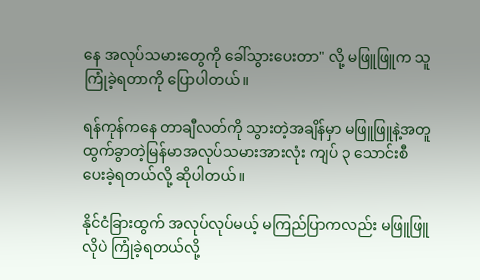နေ အလုပ်သမားတွေကို ခေါ်သွားပေးတာ" လို့ မဖြူဖြူက သူကြုံခဲ့ရတာကို ပြောပါတယ်။

ရန်ကုန်ကနေ တာချီလတ်ကို သွားတဲ့အချိန်မှာ မဖြူဖြူနဲ့အတူ ထွက်ခွာတဲ့မြန်မာအလုပ်သမားအားလုံး ကျပ် ၃ သောင်းစီ ပေးခဲ့ရတယ်လို့ ဆိုပါတယ်။

နိုင်ငံခြားထွက် အလုပ်လုပ်မယ့် မကြည်ပြာကလည်း မဖြူဖြူလိုပဲ ကြုံခဲ့ရတယ်လို့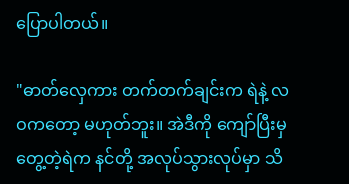ပြောပါတယ်။

"ဓာတ်လှေကား တက်တက်ချင်းက ရဲနဲ့ လဝကတော့ မဟုတ်ဘူး။ အဲဒီကို ကျော်ပြီးမှ တွေ့တဲ့ရဲက နင်တို့ အလုပ်သွားလုပ်မှာ သိ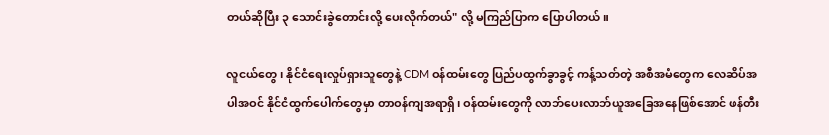တယ်ဆိုပြီး ၃ သောင်းခွဲတောင်းလို့ ပေးလိုက်တယ်" လို့ မကြည်ပြာက ပြောပါတယ်။

လူငယ်တွေ၊ နိုင်ငံရေးလှုပ်ရှားသူတွေနဲ့ CDM ဝန်ထမ်းတွေ ပြည်ပထွက်ခွာခွင့် ကန့်သတ်တဲ့ အစီအမံတွေက လေဆိပ်အပါအဝင် နိုင်ငံထွက်ပေါက်တွေမှာ တာဝန်ကျအရာရှိ၊ ဝန်ထမ်းတွေကို လာဘ်ပေးလာဘ်ယူအခြေအနေဖြစ်အောင် ဖန်တီး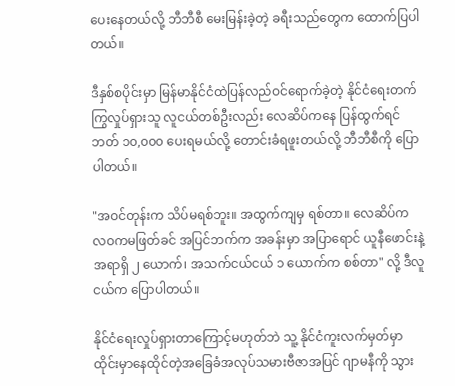ပေးနေတယ်လို့ ဘီဘီစီ မေးမြန်းခဲ့တဲ့ ခရီးသည်တွေက ထောက်ပြပါတယ်။

ဒီနှစ်စပိုင်းမှာ မြန်မာနိုင်ငံထဲပြန်လည်ဝင်ရောက်ခဲ့တဲ့ နိုင်ငံရေးတက်ကြွလှုပ်ရှားသူ လူငယ်တစ်ဦးလည်း လေဆိပ်ကနေ ပြန်ထွက်ရင် ဘတ် ၁၀,၀၀၀ ပေးရမယ်လို့ တောင်းခံရဖူးတယ်လို့ ဘီဘီစီကို ပြောပါတယ်။

"အဝင်တုန်းက သိပ်မရစ်ဘူး။ အထွက်ကျမှ ရစ်တာ။ လေဆိပ်က လဝကမဖြတ်ခင် အပြင်ဘက်က အခန်းမှာ အပြာရောင် ယူနီဖောင်းနဲ့ အရာရှိ ၂ ယောက်၊ အသက်ငယ်ငယ် ၁ ယောက်က စစ်တာ" လို့ ဒီလူငယ်က ပြောပါတယ်။

နိုင်ငံရေးလှုပ်ရှားတာကြောင့်မဟုတ်ဘဲ သူ့ နိုင်ငံကူးလက်မှတ်မှာ ထိုင်းမှာနေထိုင်တဲ့အခြေခံအလုပ်သမားဗီဇာအပြင် ဂျာမနီကို သွား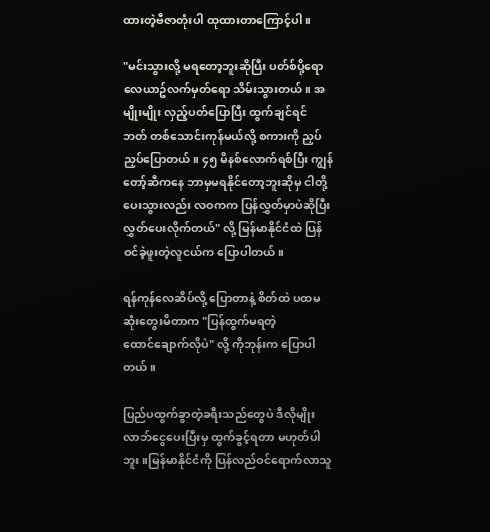ထားတဲ့ဗီဇာတုံးပါ ထုထားတာကြောင့်ပါ။

"မင်းသွားလို့ မရတော့ဘူးဆိုပြီး ပတ်စ်ပို့ရော လေယာဥ်လက်မှတ်ရော သိမ်းသွားတယ်။ အမျိုးမျိုး လှည့်ပတ်ပြောပြီး ထွက်ချင်ရင် ဘတ် တစ်သောင်းကုန်မယ်လို့ စကားကို ညှပ်ညှပ်ပြောတယ်။ ၄၅ မိနစ်လောက်ရစ်ပြီး ကျွန်တော့်ဆီကနေ ဘာမှမရနိုင်တော့ဘူးဆိုမှ ငါတို့ပေးသွားလည်း လဝကက ပြန်လွှတ်မှာပဲဆိုပြီး လွှတ်ပေးလိုက်တယ်" လို့ မြန်မာနိုင်ငံထဲ ပြန်ဝင်ခဲ့ဖူးတဲ့လူငယ်က ပြောပါတယ်။

ရန်ကုန်လေဆိပ်လို့ ပြောတာနဲ့ စိတ်ထဲ ပထမဆုံးတွေးမိတာက "ပြန်ထွက်မရတဲ့ထောင်‌ချောက်လိုပဲ" လို့ ကိုဘုန်းက ပြောပါတယ်။

ပြည်ပထွက်ခွာတဲ့ခရီးသည်တွေပဲ ဒီလိုမျိုး လာဘ်ငွေပေးပြီးမှ ထွက်ခွင့်ရတာ မဟုတ်ပါဘူး။မြန်မာနိုင်ငံကို ပြန်လည်ဝင်ရောက်လာသူ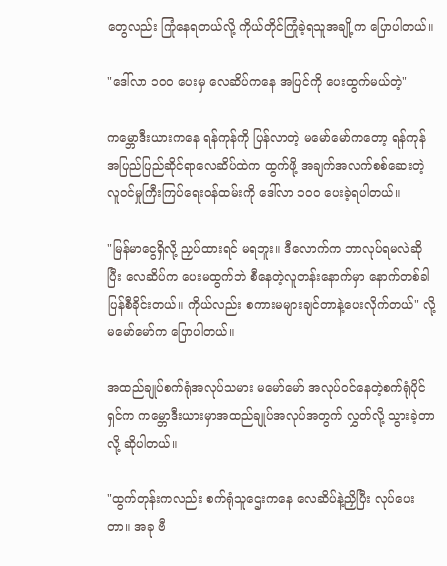တွေလည်း ကြုံနေရတယ်လို့ ကိုယ်တိုင်ကြုံခဲ့ရသူအချို့က ပြောပါတယ်။

"ဒေါ်လာ ၁၀၀ ပေးမှ လေဆိပ်ကနေ အပြင်ကို ပေးထွက်မယ်တဲ့"

ကမ္ဘောဒီးယားကနေ ရန်ကုန်ကို ပြန်လာတဲ့ မမော်မော်ကတော့ ရန်ကုန်အပြည်ပြည်ဆိုင်ရာလေဆိပ်ထဲက ထွက်ဖို့ အချက်အလက်စစ်ဆေးတဲ့လူဝင်မှုကြီးကြပ်ရေးဝန်ထမ်းကို ဒေါ်လာ ၁၀၀ ပေးခဲ့ရပါတယ်။

"မြန်မာငွေရှိလို့ ညှပ်ထားရင် မရဘူး။ ဒီလောက်က ဘာလုပ်ရမလဲဆိုပြီး လေဆိပ်က ပေးမထွက်ဘဲ စီနေတဲ့လူတန်းနောက်မှာ နောက်တစ်ခါ ပြန်စီခိုင်းတယ်။ ကိုယ်လည်း စကားမများချင်တာနဲ့ပေးလိုက်တယ်" လို့ မမော်မော်က ပြောပါတယ်။

အထည်ချုပ်စက်ရုံအလုပ်သမား မမော်မော် အလုပ်ဝင်နေတဲ့စက်ရုံပိုင်ရှင်က ကမ္ဘောဒီးယားမှာအထည်ချုပ်အလုပ်အတွက် လွှတ်လို့ သွားခဲ့တာလို့ ဆိုပါတယ်။

"ထွက်တုန်းကလည်း စက်ရုံသူဌေးကနေ လေဆိပ်နဲ့ညှိပြီး လုပ်‌ပေးတာ။ အခု ဗီ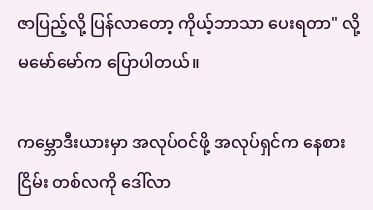ဇာပြည့်လို့ ပြန်လာတော့ ကိုယ့်ဘာသာ ပေးရတာ" လို့ မမော်မော်က ပြောပါတယ်။

ကမ္ဘောဒီးယားမှာ အလုပ်ဝင်ဖို့ အလုပ်ရှင်က နေစားငြိမ်း တစ်လကို ဒေါ်လာ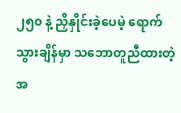၂၅၀ နဲ့ ညှိနှိုင်းခဲ့ပေမဲ့ ရောက်သွားချိန်မှာ သဘောတူညီထားတဲ့အ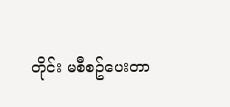တိုင်း မစီစဥ်ပေးတာ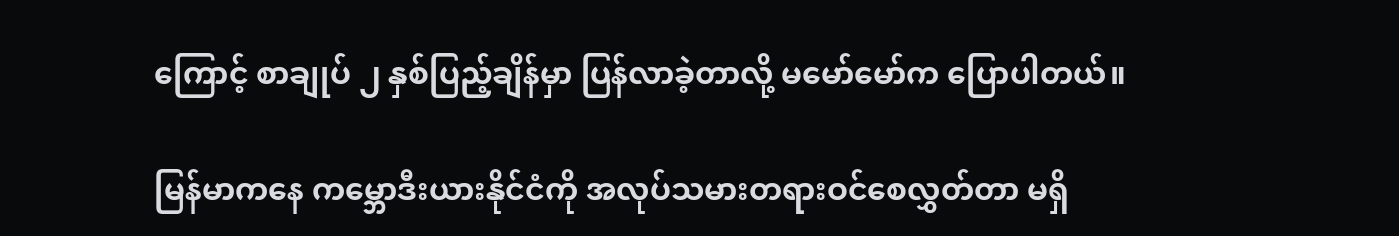ကြောင့် စာချုပ် ၂ နှစ်ပြည့်ချိန်မှာ ပြန်လာခဲ့တာလို့ မမော်မော်က ပြောပါတယ်။

မြန်မာကနေ ကမ္ဘောဒီးယားနိုင်ငံကို အလုပ်သမားတရားဝင်စေလွှတ်တာ မရှိ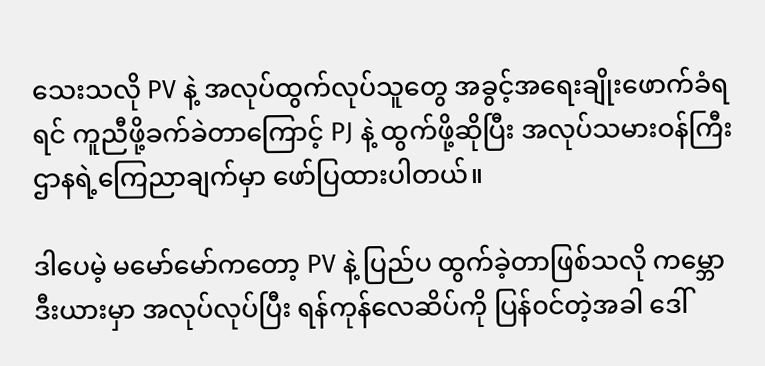သေးသလို PV နဲ့ အလုပ်ထွက်လုပ်သူတွေ အခွင့်အရေးချိုးဖောက်ခံရရင် ကူညီဖို့ခက်ခဲတာကြောင့် PJ နဲ့ ထွက်ဖို့ဆိုပြီး အလုပ်သမားဝန်ကြီးဌာနရဲ့ကြေညာချက်မှာ ဖော်ပြထားပါတယ်။

ဒါပေမဲ့ မမော်မော်ကတော့ PV နဲ့ ပြည်ပ ထွက်ခဲ့တာဖြစ်သလို ကမ္ဘောဒီးယားမှာ အလုပ်လုပ်ပြီး ရန်ကုန်လေဆိပ်ကို ပြန်၀င်တဲ့အခါ ဒေါ်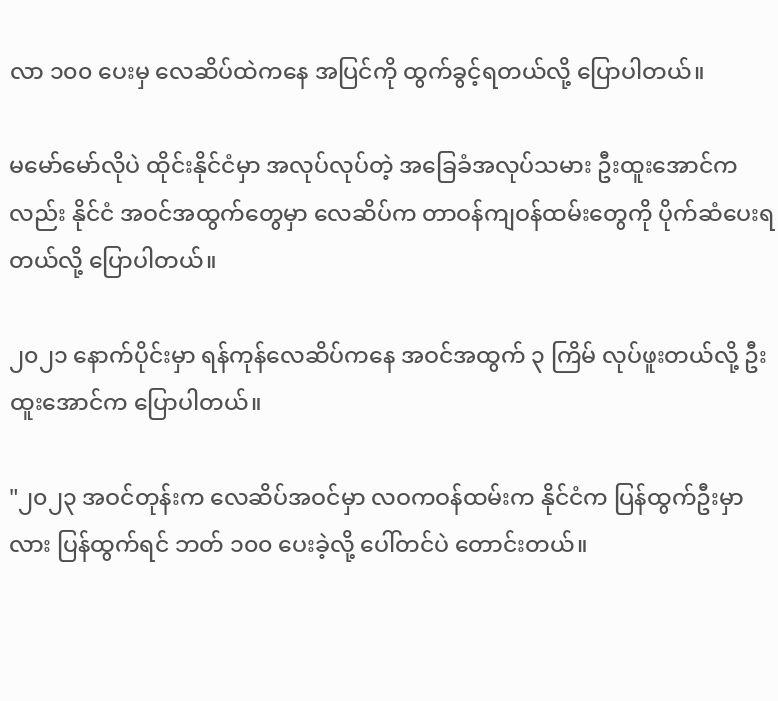လာ ၁၀၀ ပေးမှ လေဆိပ်ထဲကနေ အပြင်ကို ထွက်ခွင့်ရတယ်လို့ ပြောပါတယ်။

မမော်မော်လိုပဲ ထိုင်းနိုင်ငံမှာ အလုပ်လုပ်တဲ့ အခြေခံအလုပ်သမား ဦးထူးအောင်ကလည်း နိုင်ငံ အဝင်အထွက်တွေမှာ လေဆိပ်က တာဝန်ကျဝန်ထမ်းတွေကို ပိုက်ဆံပေးရတယ်လို့ ပြောပါတယ်။

၂၀၂၁ နောက်ပိုင်းမှာ ရန်ကုန်လေဆိပ်ကနေ အဝင်အထွက် ၃ ကြိမ် လုပ်ဖူးတယ်လို့ ဦးထူးအောင်က ပြောပါတယ်။

"၂၀၂၃ အဝင်တုန်းက လေဆိပ်အဝင်မှာ လဝကဝန်ထမ်းက နိုင်ငံက ပြန်ထွက်ဦးမှာလား ပြန်ထွက်ရင် ဘတ် ၁၀၀ ပေးခဲ့လို့ ပေါ်တင်ပဲ တောင်းတယ်။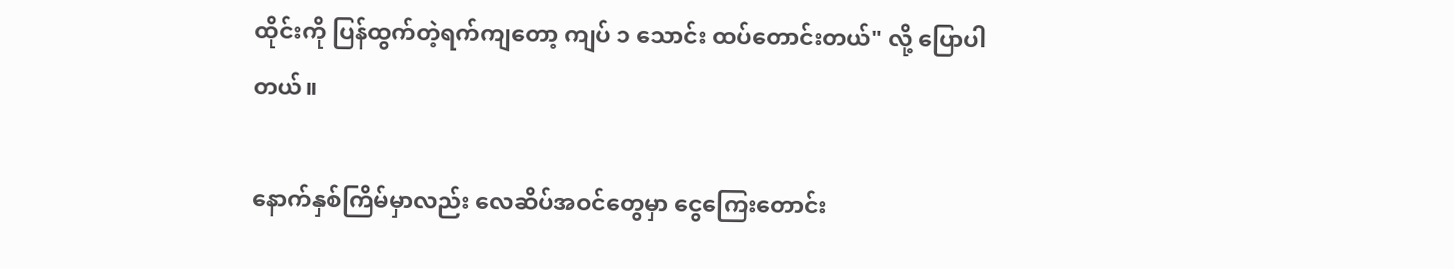ထိုင်းကို ပြန်ထွက်တဲ့ရက်ကျတော့ ကျပ် ၁ သောင်း ထပ်တောင်းတယ်" လို့ ပြောပါတယ်။

နောက်နှစ်ကြိမ်မှာလည်း လေဆိပ်အဝင်တွေမှာ ငွေကြေးတောင်း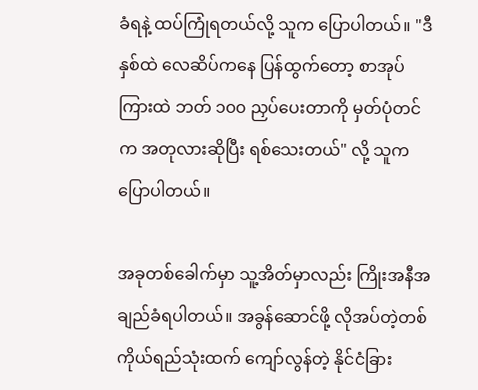ခံရနဲ့ ထပ်ကြုံရတယ်လို့ သူက ပြောပါတယ်။ "ဒီနှစ်ထဲ လေဆိပ်ကနေ ပြန်ထွက်တော့ စာအုပ်ကြားထဲ ဘတ် ၁၀၀ ညှပ်ပေးတာကို မှတ်ပုံတင်က အတုလားဆိုပြီး ရစ်သေးတယ်" လို့ သူက ပြောပါတယ်။

အခုတစ်ခေါက်မှာ သူ့အိတ်မှာလည်း ကြိုးအနီအချည်ခံရပါတယ်။ အခွန်ဆောင်ဖို့ လိုအပ်တဲ့တစ်ကိုယ်ရည်သုံးထက် ကျော်လွန်တဲ့ နိုင်ငံခြား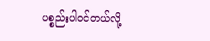ပစ္စည်းပါ၀င်တယ်လို့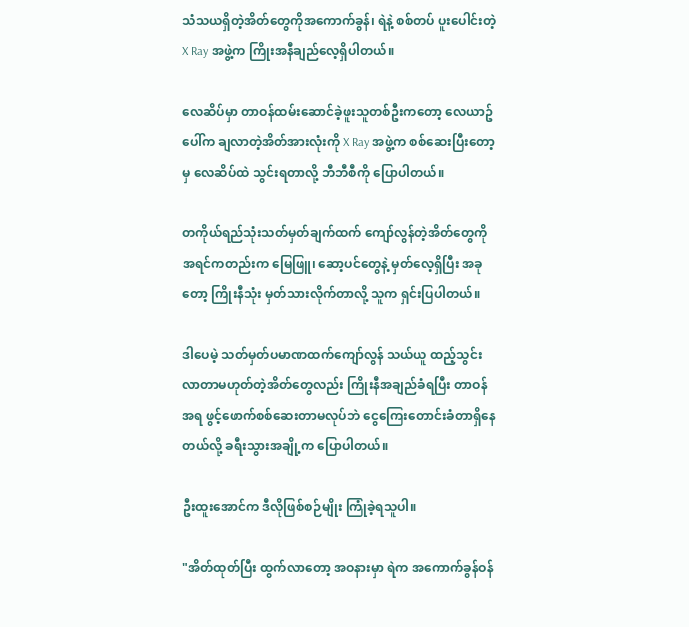သံသယရှိတဲ့အိတ်တွေကိုအကောက်ခွန်၊ ရဲနဲ့ စစ်တပ် ပူးပေါင်းတဲ့ X Ray အဖွဲ့က ကြိုးအနီချည်လေ့ရှိပါတယ်။

လေဆိပ်မှာ တာဝန်ထမ်းဆောင်ခဲ့ဖူးသူတစ်ဦးကတော့ လေယာဥ်ပေါ်က ချလာတဲ့အိတ်အားလုံးကို X Ray အဖွဲ့က စစ်ဆေးပြီးတော့မှ လေဆိပ်ထဲ သွင်းရတာလို့ ဘီဘီစီကို ပြောပါတယ်။

တကိုယ်ရည်သုံးသတ်မှတ်ချက်ထက် ကျော်လွန်တဲ့အိတ်တွေကို အရင်ကတည်းက မြေဖြူ၊ ဆော့ပင်တွေနဲ့ မှတ်လေ့ရှိပြီး အခုတော့ ကြိုးနီသုံး မှတ်သားလိုက်တာလို့ သူက ရှင်းပြပါတယ်။

ဒါပေမဲ့ သတ်မှတ်ပမာဏထက်ကျော်လွန် သယ်ယူ ထည့်သွင်းလာတာမဟုတ်တဲ့အိတ်တွေလည်း ကြိုးနီအချည်ခံရပြီး တာဝန်အရ ဖွင့်ဖောက်စစ်ဆေးတာမလုပ်ဘဲ ငွေကြေးတောင်းခံတာရှိနေတယ်လို့ ခရီးသွားအချို့က ပြောပါတယ်။

ဦးထူးအောင်က ဒီလိုဖြစ်စဉ်မျိုး ကြုံခဲ့ရသူပါ။

"အိတ်ထုတ်ပြီး ထွက်လာတော့ အဝနားမှာ ရဲက အကောက်ခွန်ဝန်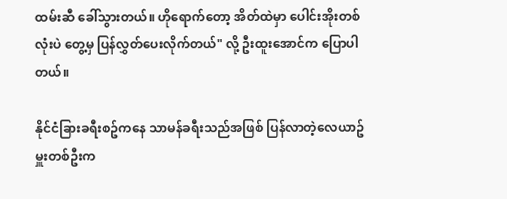ထမ်းဆီ ခေါ်သွားတယ်။ ဟိုရောက်တော့ အိတ်ထဲမှာ ပေါင်းအိုးတစ်လုံးပဲ တွေ့မှ ပြန်လွှတ်ပေးလိုက်တယ်" လို့ ဦးထူးအောင်က ပြောပါတယ်။

နိုင်ငံခြားခရီးစဥ်ကနေ သာမန်ခရီးသည်အဖြစ် ပြန်လာတဲ့လေယာဥ်မှူးတစ်ဦးက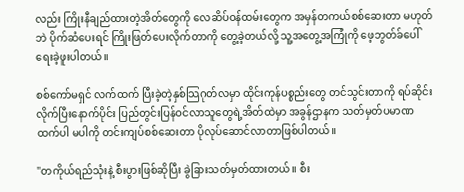လည်း ကြိုးနီချည်ထားတဲ့အိတ်တွေကို လေဆိပ်ဝန်ထမ်းတွေက အမှန်တကယ်စစ်ဆေးတာ မဟုတ်ဘဲ ပိုက်ဆံပေးရင် ကြိုးဖြတ်ပေးလိုက်တာကို တွေ့ခဲ့တယ်လို့ သူ့အတွေ့အကြုံကို ဖေ့ဘွတ်ခ်ပေါ် ရေးခဲ့ဖူးပါတယ်။

စစ်ကော်မရှင် လက်ထက် ပြီးခဲ့တဲ့နှစ်သြဂုတ်လမှာ ထိုင်းကုန်ပစ္စည်းတွေ တင်သွင်းတာကို ရပ်ဆိုင်းလိုက်ပြီးနောက်ပိုင်း ပြည်တွင်းပြန်ဝင်လာသူတွေရဲ့အိတ်ထဲမှာ အခွန်ဌာနက သတ်မှတ်ပမာဏထက်ပါ မပါကို တင်းကျပ်စစ်ဆေးတာ ပိုလုပ်ဆောင်လာတာဖြစ်ပါတယ်။

"တကိုယ်ရည်သုံးနဲ့ စီးပွားဖြစ်ဆိုပြီး ခွဲခြားသတ်မှတ်ထားတယ်။ စီး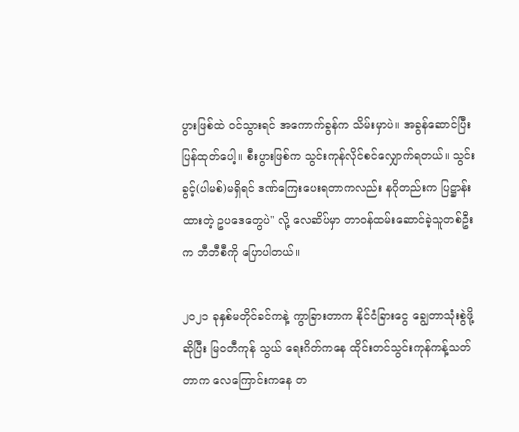ပွားဖြစ်ထဲ ဝင်သွားရင် အကောက်ခွန်က သိမ်းမှာပဲ။ အခွန်ဆောင်ပြီး ပြန်ထုတ်ပေါ့။ စီးပွားဖြစ်က သွင်းကုန်လိုင်စင်လျှောက်ရတယ်။ သွင်းခွင့်(ပါမစ်)မရှိရင် ဒဏ်ကြေးပေးရတာကလည်း နဂိုတည်းက ပြဋ္ဌာန်းထားတဲ့ ဥပဒေတွေပဲ" လို့ လေဆိပ်မှာ တာဝန်ထမ်းဆောင်ခဲ့သူတစ်ဦးက ဘီဘီစီကို ပြောပါတယ်။

၂၀၂၁ ခုနှစ်မတိုင်ခင်ကနဲ့ ကွာခြားတာက နိုင်ငံခြားငွေ ချွေတာသုံးစွဲဖို့ဆိုပြီး မြဝတီကုန် သွယ် ရေးဂိတ်ကနေ ထိုင်းတင်သွင်းကုန်ကန့်သတ်တာက လေကြောင်းကနေ တ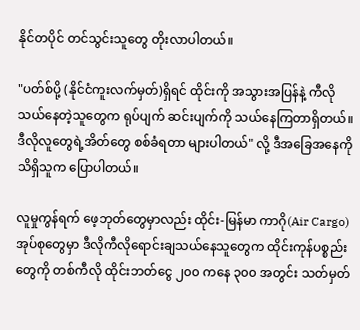နိုင်တပိုင် တင်သွင်းသူတွေ တိုးလာပါတယ်။

"ပတ်စ်ပို့ (နိုင်ငံကူးလက်မှတ်)ရှိရင် ထိုင်းကို အသွားအပြန်နဲ့ ကီလို သယ်နေတဲ့သူတွေက ရုပ်ပျက် ဆင်းပျက်ကို သယ်နေကြတာရှိတယ်။ ဒီလိုလူတွေရဲ့အိတ်တွေ စစ်ခံရတာ များပါတယ်" လို့ ဒီအခြေအနေကိုသိရှိသူက ပြောပါတယ်။

လူမှုကွန်ရက် ဖေ့ဘုတ်တွေမှာလည်း ထိုင်း-မြန်မာ ကာဂို(Air Cargo) အုပ်စုတွေမှာ ဒီလိုကီလိုရောင်းချသယ်နေသူတွေက ထိုင်းကုန်ပစ္စည်းတွေကို တစ်ကီလို ထိုင်းဘတ်ငွေ ၂၀၀ ကနေ ၃၀၀ အတွင်း သတ်မှတ်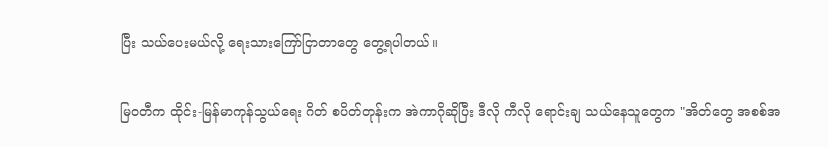ပြီး သယ်ပေးမယ်လို့ ‌ရေးသားကြော်ငြာတာတွေ တွေ့ရပါတယ်။

မြဝတီက ထိုင်း-မြန်မာကုန်သွယ်ရေး ဂိတ် စပိတ်တုန်းက အဲကာဂိုဆိုပြီး ဒီလို ကီလို ရောင်းချ သယ်နေသူတွေက "အိတ်တွေ အစစ်အ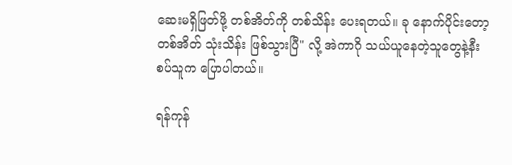ဆေးမရှိဖြတ်ဖို့ တစ်အိတ်ကို တစ်သိန်း ပေးရတယ်။ ခု နောက်ပိုင်းတော့ တစ်အိတ် သုံးသိန်း ဖြစ်သွားပြီ" လို့ အဲကာဂို သယ်ယူနေတဲ့သူတွေနဲ့နီးစပ်သူက ပြောပါတယ်။

ရန်ကုန်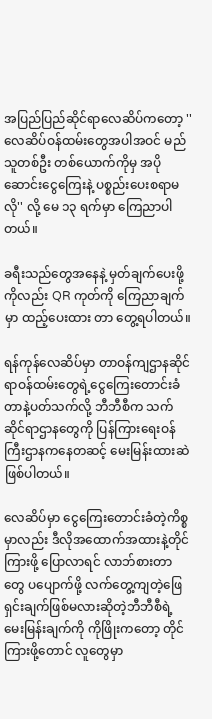အပြည်ပြည်ဆိုင်ရာလေဆိပ်ကတော့ ''လေဆိပ်ဝန်ထမ်းတွေအပါအဝင် မည်သူတစ်ဦး တစ်ယောက်ကိုမှ အပိုဆောင်းငွေကြေးနဲ့ ပစ္စည်းပေးစရာမလို'' လို့ မေ ၁၃ ရက်မှာ ကြေညာပါတယ်။

ခရီးသည်တွေအနေနဲ့ မှတ်ချက်ပေးဖို့ကိုလည်း QR ကုတ်ကို ကြေညာချက်မှာ ထည့်ပေးထား တာ တွေ့ရပါတယ်။

ရန်ကုန်လေဆိပ်မှာ တာဝန်ကျဌာနဆိုင်ရာဝန်ထမ်းတွေရဲ့ငွေကြေးတောင်းခံတာနဲ့ပတ်သက်လို့ ဘီဘီစီက သက်ဆိုင်ရာဌာနတွေကို ပြန်ကြားရေးဝန်ကြီးဌာနကနေတဆင့် မေးမြန်းထားဆဲ ဖြစ်ပါတယ်။

လေဆိပ်မှာ ငွေကြေးတောင်းခံတဲ့ကိစ္စမှာလည်း ဒီလိုအထောက်အထားနဲ့တိုင်ကြားဖို့ ပြောလာရင် လာဘ်စားတာတွေ ပပျောက်ဖို့ လက်တွေ့ကျတဲ့ဖြေရှင်းချက်ဖြစ်မလားဆိုတဲ့ဘီဘီစီရဲ့ မေးမြန်းချက်ကို ကိုဖြိုးကတော့ တိုင်ကြားဖို့တောင် လူတွေမှာ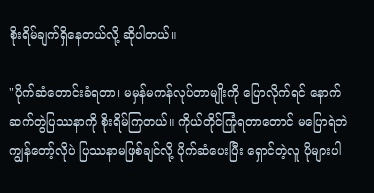စိုးရိမ်ချက်ရှိနေတယ်လို့ ဆိုပါတယ်။

"ပိုက်ဆံတောင်းခံရတာ၊ မမှန်မကန်လုပ်တာမျိုးကို ပြောလိုက်ရင် နောက်ဆက်တွဲပြဿနာကို စိုးရိမ်ကြတယ်။ ကိုယ်တိုင်ကြုံရတာတောင် မပြောရဲဘဲ ကျွန်တော့်လိုပဲ ပြဿနာမဖြစ်ချင်လို့ ပိုက်ဆံပေးပြီး ရှောင်တဲ့လူ ပိုများပါ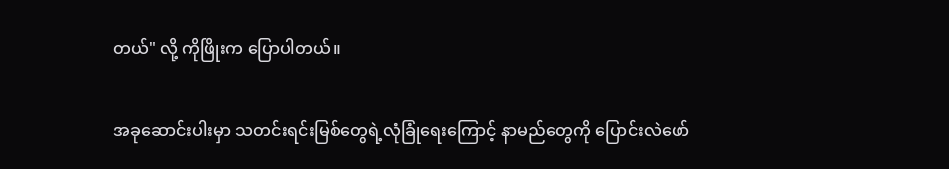တယ်" လို့ ကိုဖြိုးက ပြောပါတယ်။

အခုဆောင်းပါးမှာ သတင်းရင်းမြစ်တွေရဲ့လုံခြုံရေးကြောင့် နာမည်တွေကို ပြောင်းလဲဖော်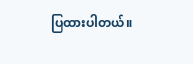ပြထားပါတယ်။